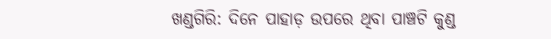ଖଣ୍ଡଗିରି: ଦିନେ ପାହାଡ଼ ଉପରେ ଥିବା ପାଞ୍ଚଟି କୁଣ୍ଡ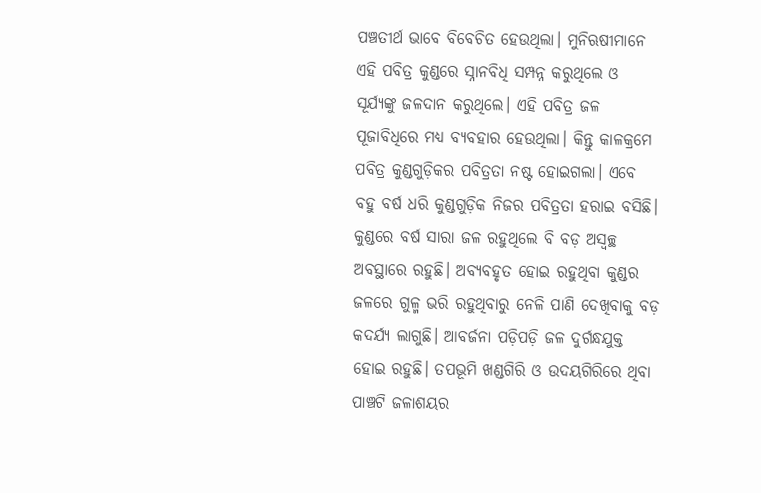ପଞ୍ଚତୀର୍ଥ ଭାବେ ବିବେଚିତ ହେଉଥିଲା। ମୁନିଋଷୀମାନେ ଏହି ପବିତ୍ର କୁଣ୍ଡରେ ସ୍ନାନ‌ବିଧି ସମ୍ପନ୍ନ କରୁଥିଲେ ଓ ସୂର୍ଯ୍ୟଙ୍କୁ ଜଳଦାନ କରୁଥିଲେ। ଏହି ପବିତ୍ର ଜଳ ପୂଜାବିଧିରେ ମଧ୍ୟ ବ୍ୟବହାର ହେଉଥିଲା। କିନ୍ତୁ କାଳକ୍ରମେ ପବିତ୍ର କୁଣ୍ଡଗୁଡ଼ିକର ପବିତ୍ରତା ନଷ୍ଟ ହୋଇଗଲା। ଏବେ ବହୁ ବର୍ଷ ଧରି କୁଣ୍ଡଗୁଡ଼ିକ ନିଜର ପବିତ୍ରତା ହରାଇ ବସିଛି। କୁଣ୍ଡରେ ବର୍ଷ ସାରା ଜଳ ରହୁଥିଲେ ବି ବଡ଼ ଅସ୍ବଚ୍ଛ ଅବସ୍ଥାରେ ରହୁଛି। ଅବ୍ୟବହୃତ ହୋଇ ରହୁଥିବା କୁଣ୍ଡର ଜଳରେ ଗୁଳ୍ମ ଭରି ରହୁଥିବାରୁ ନେଳି ପାଣି ଦେଖିବାକୁ ବଡ଼ କଦର୍ଯ୍ୟ ଲାଗୁଛି। ଆବର୍ଜନା ପଡ଼ିପଡ଼ି ଜଳ ଦୁର୍ଗନ୍ଧଯୁକ୍ତ ହୋଇ ରହୁଛି। ତପଭୂମି ଖଣ୍ଡଗିରି ଓ ଉଦୟଗିରିରେ ଥିବା ପାଞ୍ଚଟି ଜଳାଶୟର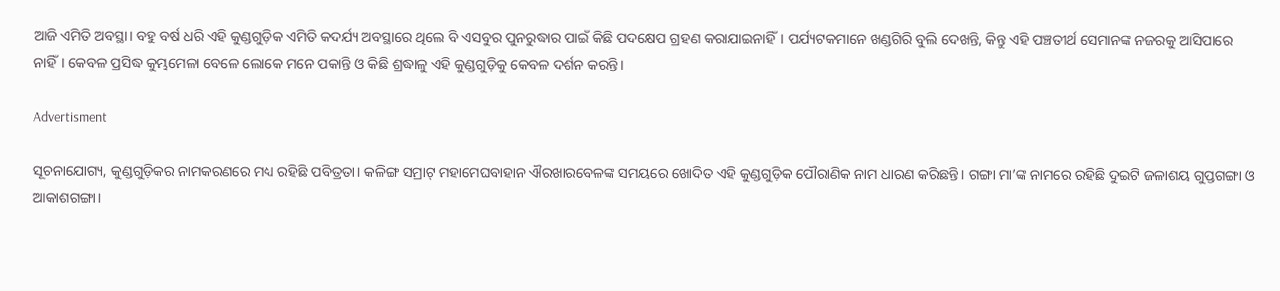ଆଜି ଏମିତି ଅବସ୍ଥା। ବହୁ ବର୍ଷ ଧରି ଏହି କୁଣ୍ଡଗୁଡ଼ିକ ଏମିତି କଦର୍ଯ୍ୟ ଅବସ୍ଥାରେ ଥିଲେ ବି ଏସବୁର ପୁନରୁଦ୍ଧାର ପାଇଁ କିଛି ପଦକ୍ଷେପ ଗ୍ରହଣ କରାଯାଇନାହିଁ। ପର୍ଯ୍ୟଟକମାନେ ଖଣ୍ଡଗିରି ବୁଲି ଦେଖନ୍ତି, କିନ୍ତୁ ଏହି ପଞ୍ଚତୀର୍ଥ ସେମାନଙ୍କ ନଜରକୁ ଆସିପାରେ ନାହିଁ। କେବଳ ପ୍ରସିଦ୍ଧ କୁମ୍ଭମେଳା ବେଳେ ଲୋକେ ମନେ ପକାନ୍ତି ଓ କିଛି ଶ୍ରଦ୍ଧାଳୁ ଏହି କୁଣ୍ଡଗୁଡ଼ିକୁ କେବଳ ଦର୍ଶନ କରନ୍ତି।

Advertisment

ସୂଚନାଯୋଗ୍ୟ, କୁଣ୍ଡଗୁଡ଼ିକର ନାମକରଣରେ ମଧ୍ୟ ରହିଛି ପବିତ୍ରତା। କଳିଙ୍ଗ ସମ୍ରାଟ୍‌ ମହାମେଘବାହାନ ଐରଖାରବେଳଙ୍କ ସମୟରେ ଖୋଦିତ ଏହି କୁଣ୍ଡଗୁଡ଼ିକ ପୌରାଣିକ ନାମ ଧାରଣ କରିଛନ୍ତି। ଗଙ୍ଗା ମା’ଙ୍କ ନାମରେ ରହିଛି ଦୁଇଟି ଜଳାଶୟ ଗୁପ୍ତଗଙ୍ଗା ଓ ଆକାଶଗଙ୍ଗା।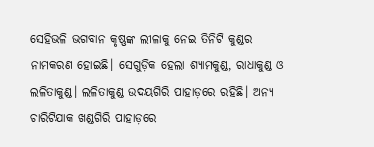ସେହିଭଳି ଭଗବାନ କୃଷ୍ଣଙ୍କ ଲୀଳାକୁ ନେଇ ତିନିଟି କୁଣ୍ଡର ନାମକରଣ ହୋଇଛି। ସେଗୁଡ଼ିକ ହେଲା ଶ୍ୟାମକୁଣ୍ଡ, ରାଧାକୁଣ୍ଡ ଓ ଲଳିତାକୁଣ୍ଡ। ଲଳିତାକୁଣ୍ଡ ଉଦୟଗିରି ପାହାଡ଼ରେ ରହିଛି। ଅନ୍ୟ ଚାରିଟିଯାକ ଖଣ୍ଡଗିରି ପାହାଡ଼ରେ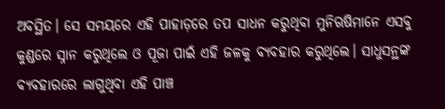ଅବସ୍ଥିତ। ସେ ସମୟରେ ଏହି ପାହାଡ଼ରେ ତପ ସାଧନ କରୁଥିବା ମୁନିଋଷିମାନେ ଏସବୁ କୁଣ୍ଡରେ ସ୍ନାନ କରୁଥିଲେ ଓ ପୂଜା ପାଇଁ ଏହି ଜଳକୁ ବ୍ୟବହାର କରୁଥିଲେ। ସାଧୁସନ୍ଥଙ୍କ ବ୍ୟବହାରରେ ଲାଗୁଥିବା ଏହି ପାଞ୍ଚ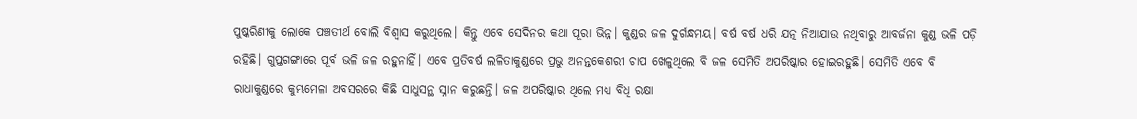ପୁଷ୍କରିଣୀକୁ ଲୋକେ ପଞ୍ଚତୀର୍ଥ ବୋଲି ବିଶ୍ବାସ କରୁଥିଲେ। କିନ୍ତୁ ଏବେ ସେଦିନର କଥା ପୂରା ଭିନ୍ନ। କୁଣ୍ଡର ଜଳ ଦୁର୍ଗନ୍ଧମୟ। ବର୍ଷ ବର୍ଷ ଧରି ଯତ୍ନ ନିଆଯାଉ ନଥିବାରୁ ଆବର୍ଜନା କୁଣ୍ଡ ଭଳି ପଡ଼ି ରହିଛି। ଗୁପ୍ତଗଙ୍ଗାରେ ପୂର୍ବ ଭଳି ଜଳ ରହୁନାହିଁ। ଏବେ ପ୍ରତିବର୍ଷ ଲଳିତାକୁଣ୍ଡରେ ପ୍ରଭୁ ଅନନ୍ତକେଶରୀ ଚାପ ଖେଳୁଥିଲେ ବି ଜଳ ସେମିତି ଅପରିଷ୍କାର ହୋଇରହୁଛି। ସେମିତି ଏବେ ବି ରାଧାକୁଣ୍ଡରେ କୁମ୍ଭମେଳା ଅବସରରେ କିଛି ସାଧୁସନ୍ଥ ସ୍ନାନ କରୁଛନ୍ତି। ଜଳ ଅପରିଷ୍କାର ଥିଲେ ମଧ୍ୟ ବିଧି ରକ୍ଷା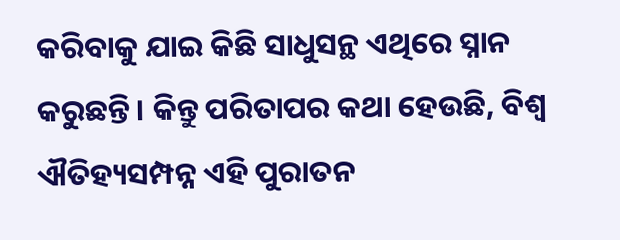କରିବାକୁ ଯାଇ କିଛି ସାଧୁସନ୍ଥ ଏଥିରେ ସ୍ନାନ କରୁଛନ୍ତି। କିନ୍ତୁ ପରିତାପର କଥା ହେଉଛି, ବିଶ୍ବ ଐତିହ୍ୟସମ୍ପନ୍ନ ଏହି ପୁରାତନ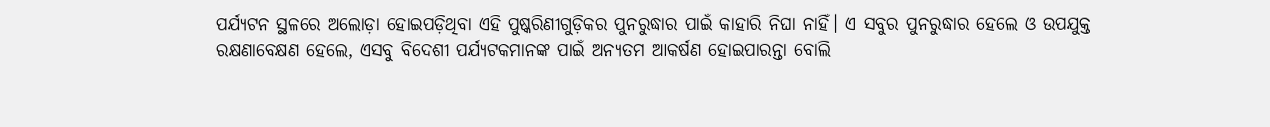ପର୍ଯ୍ୟଟନ ସ୍ଥଳରେ ଅଲୋଡ଼ା ହୋଇପଡ଼ିଥିବା ଏହି ପୁଷ୍କରିଣୀଗୁଡ଼ିକର ପୁନରୁଦ୍ଧାର ପାଇଁ କାହାରି ନିଘା ନାହିଁ। ଏ ସବୁର ପୁନରୁଦ୍ଧାର ହେଲେ ଓ ଉପଯୁକ୍ତ ରକ୍ଷଣାବେକ୍ଷଣ ହେଲେ, ଏସବୁ ବିଦେଶୀ ପର୍ଯ୍ୟଟକମାନଙ୍କ ପାଇଁ ଅନ୍ୟତମ ଆକର୍ଷଣ ହୋଇପାରନ୍ତା ବୋଲି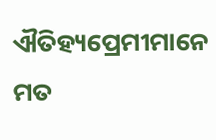ଐତିହ୍ୟପ୍ରେମୀମାନେ ମତ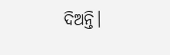ଦିଅନ୍ତି।